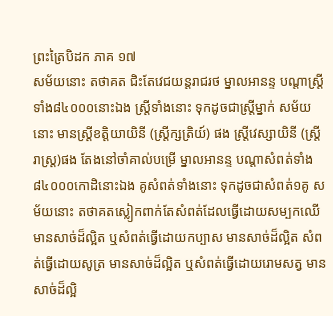ព្រះត្រៃបិដក ភាគ ១៧
សម័យនោះ តថាគត ជិះតែវេជយន្តរាជរថ ម្នាលអានន្ទ បណ្តាស្ត្រីទាំង៨៤០០០នោះឯង ស្ត្រីទាំងនោះ ទុកដូចជាស្ត្រីម្នាក់ សម័យនោះ មានស្ត្រីខត្តិយាយិនី (ស្ត្រីក្សត្រិយ៍) ផង ស្ត្រីវេស្សាយិនី (ស្រី្តរាស្ត្រ)ផង តែងនៅចាំគាល់បម្រើ ម្នាលអានន្ទ បណ្តាសំពត់ទាំង៨៤០០០កោដិនោះឯង គូសំពត់ទាំងនោះ ទុកដូចជាសំពត់១គូ សម័យនោះ តថាគតស្លៀកពាក់តែសំពត់ដែលធ្វើដោយសម្បកឈើ មានសាច់ដ៏ល្អិត ឬសំពត់ធ្វើដោយកប្បាស មានសាច់ដ៏ល្អិត សំពត់ធ្វើដោយសូត្រ មានសាច់ដ៏ល្អិត ឬសំពត់ធ្វើដោយរោមសត្វ មានសាច់ដ៏ល្អិ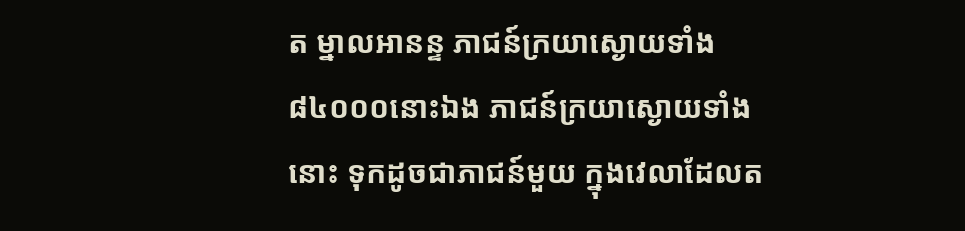ត ម្នាលអានន្ទ ភាជន៍ក្រយាស្ងោយទាំង ៨៤០០០នោះឯង ភាជន៍ក្រយាស្ងោយទាំងនោះ ទុកដូចជាភាជន៍មួយ ក្នុងវេលាដែលត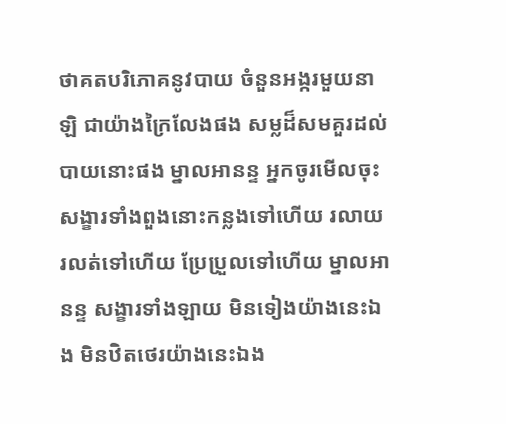ថាគតបរិភោគនូវបាយ ចំនួនអង្ករមួយនាឡិ ជាយ៉ាងក្រៃលែងផង សម្លដ៏សមគួរដល់បាយនោះផង ម្នាលអានន្ទ អ្នកចូរមើលចុះ សង្ខារទាំងពួងនោះកន្លងទៅហើយ រលាយរលត់ទៅហើយ ប្រែប្រួលទៅហើយ ម្នាលអានន្ទ សង្ខារទាំងឡាយ មិនទៀងយ៉ាងនេះឯង មិនឋិតថេរយ៉ាងនេះឯង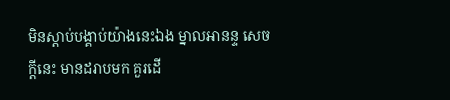មិនស្តាប់បង្គាប់យ៉ាងនេះឯង ម្នាលអានន្ទ សេចក្តីនេះ មានដរាបមក គួរដើ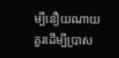ម្បីនឿយណាយ គួរដើម្បីប្រាស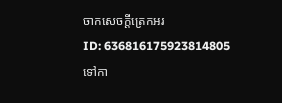ចាកសេចក្តីត្រេកអរ
ID: 636816175923814805
ទៅកា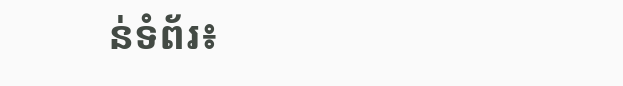ន់ទំព័រ៖